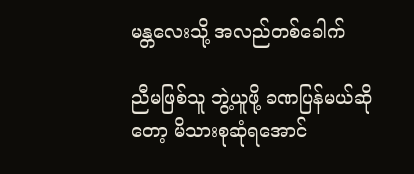မန္တလေးသို့ အလည်တစ်ခေါက်

ညီမဖြစ်သူ ဘွဲ့ယူဖို့ ခဏပြန်မယ်ဆိုတော့ မိသားစုဆုံရအောင်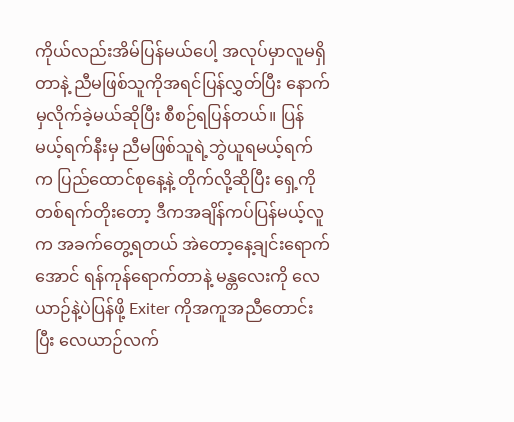ကိုယ်လည်းအိမ်ပြန်မယ်ပေါ့ အလုပ်မှာလူမရှိတာနဲ့ ညီမဖြစ်သူကိုအရင်ပြန်လွှတ်ပြီး နောက်မှလိုက်ခဲ့မယ်ဆိုပြီး စီစဉ်ရပြန်တယ်။ ပြန်မယ့်ရက်နီးမှ ညီမဖြစ်သူရဲ့ဘွဲယူရမယ့်ရက်က ပြည်ထောင်စုနေ့နဲ့ တိုက်လို့ဆိုပြီး ရှေ့ကိုတစ်ရက်တိုးတော့ ဒီကအချိန်ကပ်ပြန်မယ့်လူက အခက်တွေ့ရတယ် အဲတော့နေ့ချင်းရောက်အောင် ရန်ကုန်ရောက်တာနဲ့ မန္တလေးကို လေယာဉ်နဲ့ပဲပြန်ဖို့ Exiter ကိုအကူအညီတောင်းပြီး လေယာဉ်လက်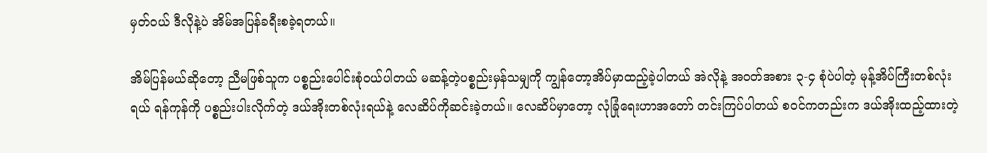မှတ်ဝယ် ဒီလိုနဲ့ပဲ အိမ်အပြန်ခရီးစခဲ့ရတယ်။

အိမ်ပြန်မယ်ဆိုတော့ ညီမဖြစ်သူက ပစ္စည်းပေါင်းစုံဝယ်ပါတယ် မဆန့်တဲ့ပစ္စည်းမှန်သမျှကို ကျွန်တော့အိပ်မှာထည့်ခဲ့ပါတယ် အဲလိုနဲ့ အဝတ်အစား ၃-၄ စုံပဲပါတဲ့ မုန့်အိပ်ကြီးတစ်လုံးရယ် ရန်ကုန်ကို ပစ္စည်းပါးလိုက်တဲ့ ဒယ်အိုးတစ်လုံးရယ်နဲ့ လေဆိပ်ကိုဆင်းခဲ့တယ်။ လေဆိပ်မှာတော့ လုံခြုံရေးဟာအတော် တင်းကြပ်ပါတယ် စဝင်ကတည်းက ဒယ်အိုးထည့်ထားတဲ့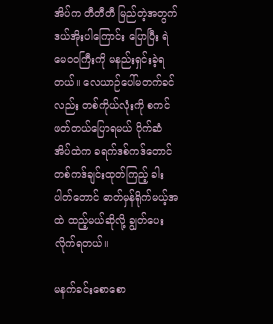အိပ်က တီတီတီ မြည်တဲ့အတွက် ဒယ်အိုးပါကြောင်း ပြောပြီး ရဲမေဝဝကြီးကို မနည်းရှင်းခဲ့ရတယ်။ လေယာဉ်ပေါ်မတက်ခင်လည်း တစ်ကိုယ်လုံးကို စကင်ဖတ်တယ်ပြောရမယ် ပိုက်ဆံအိပ်ထဲက ခရက်ဒစ်ကဒ်တောင် တစ်ကဒ်ချင်းထုတ်ကြည့် ခါးပါတ်တောင် ဓာတ်မှန်ရိုက်မယ့်အထဲ ထည့်မယ်ဆိုလို့ ချွတ်ပေးလိုက်ရတယ်။

မနက်ခင်းစောစော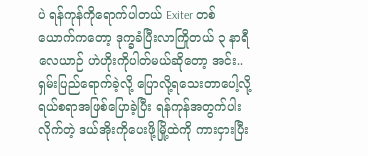ပဲ ရန်ကုန်ကိုရောက်ပါတယ် Exiter တစ်ယောက်ကတော့ ဒုက္ခခံပြီးလာကြိုတယ် ၃ နာရီလေယာဉ် ဟဲဟိုးကိုပါတ်မယ်ဆိုတော့ အင်း.. ရှမ်းပြည်ရောက်ခဲ့လို့ ပြောလို့ရသေးတာပေါ့လို့ ရယ်စရာအဖြစ်ပြောခဲ့ပြီး ရန်ကုန်အတွက်ပါးလိုက်တဲ့ ဒယ်အိုးကိုပေးဖို့မြို့ထဲကို ကားငှားပြီး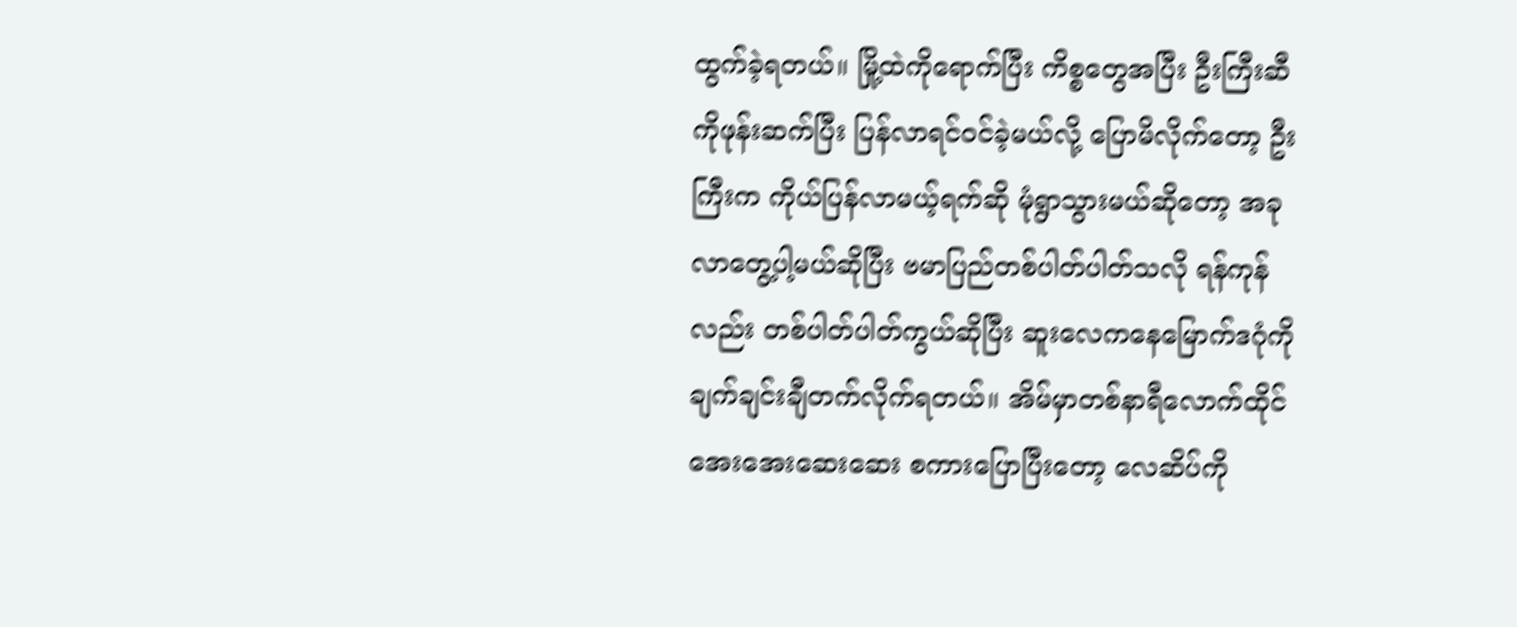ထွက်ခဲ့ရတယ်။ မြို့ထဲကိုရောက်ပြီး ကိစ္စတွေအပြီး ဦးကြီးဆီကိုဖုန်းဆက်ပြီး ပြန်လာရင်ဝင်ခဲ့မယ်လို့ ပြောမိလိုက်တော့ ဦးကြီးက ကိုယ်ပြန်လာမယ့်ရက်ဆို မုံရွာသွားမယ်ဆိုတော့ အခုလာတွေ့ပါ့မယ်ဆိုပြီး ဗမာပြည်တစ်ပါတ်ပါတ်သလို ရန်ကုန်လည်း တစ်ပါတ်ပါတ်ကွယ်ဆိုပြီး ဆူးလေကနေမြောက်ဒဂုံကို ချက်ချင်းချီတက်လိုက်ရတယ်။ အိမ်မှာတစ်နာရီလောက်ထိုင် အေးအေးဆေးဆေး စကားပြောပြီးတော့ လေဆိပ်ကို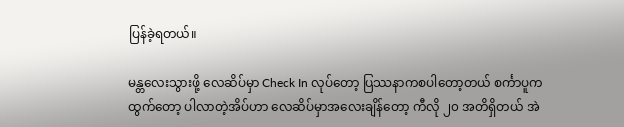ပြန်ခဲ့ရတယ်။

မန္တလေးသွားဖို့ လေဆိပ်မှာ Check In လုပ်တော့ ပြဿနာကစပါတော့တယ် စင်္ကာပူကထွက်တော့ ပါလာတဲ့အိပ်ဟာ လေဆိပ်မှာအလေးချိန်တော့ ကီလို ၂၀ အတိရှိတယ် အဲ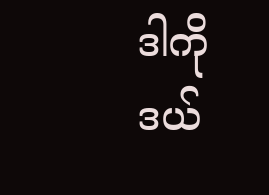ဒါကို ဒယ်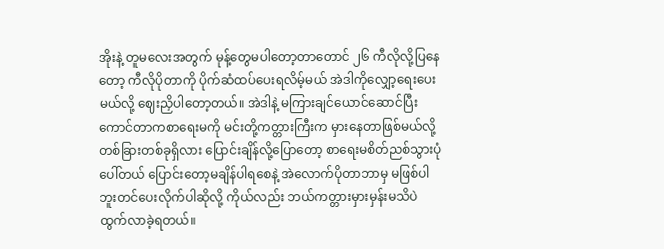အိုးနဲ့ တူမလေးအတွက် မုန့်တွေမပါတော့တာတောင် ၂၆ ကီလိုလို့ပြနေတော့ ကီလိုပိုတာကို ပိုက်ဆံထပ်ပေးရလိမ့်မယ် အဲဒါကိုလျှော့ရေးပေးမယ်လို့ ဈေးညှိပါတော့တယ်။ အဲဒါနဲ့ မကြားချင်ယောင်ဆောင်ပြီး ကောင်တာကစာရေးမကို မင်းတို့ကတ္တားကြီးက မှားနေတာဖြစ်မယ်လို့ တစ်ခြားတစ်ခုရှိလား ပြောင်းချိန်လို့ပြောတော့ စာရေးမစိတ်ညစ်သွားပုံပေါ်တယ် ပြောင်းတော့မချိန်ပါရစေနဲ့ အဲလောက်ပိုတာဘာမှ မဖြစ်ပါဘူးတင်ပေးလိုက်ပါဆိုလို့ ကိုယ်လည်း ဘယ်ကတ္တားမှားမှန်းမသိပဲ ထွက်လာခဲ့ရတယ်။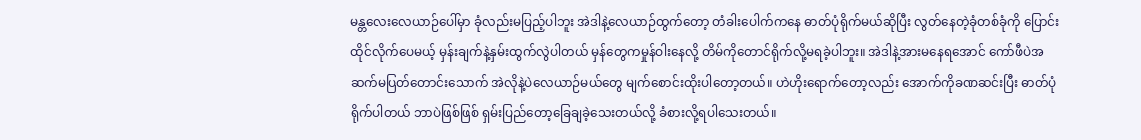မန္တလေးလေယာဉ်ပေါ်မှာ ခုံလည်းမပြည့်ပါဘူး အဲဒါနဲ့လေယာဉ်ထွက်တော့ တံခါးပေါက်ကနေ ဓာတ်ပုံရိုက်မယ်ဆိုပြီး လွတ်နေတဲ့ခုံတစ်ခုံကို ပြောင်းထိုင်လိုက်ပေမယ့် မှန်းချက်နဲ့နှမ်းထွက်လွဲပါတယ် မှန်တွေကမှုန်ဝါးနေလို့ တိမ်ကိုတောင်ရိုက်လို့မရခဲ့ပါဘူး။ အဲဒါနဲ့အားမနေရအောင် ကော်ဖီပဲအဆက်မပြတ်တောင်းသောက် အဲလိုနဲ့ပဲလေယာဉ်မယ်တွေ မျက်စောင်းထိုးပါတော့တယ်။ ဟဲဟိုးရောက်တော့လည်း အောက်ကိုခဏဆင်းပြီး ဓာတ်ပုံရိုက်ပါတယ် ဘာပဲဖြစ်ဖြစ် ရှမ်းပြည်တော့ခြေချခဲ့သေးတယ်လို့ ခံစားလို့ရပါသေးတယ်။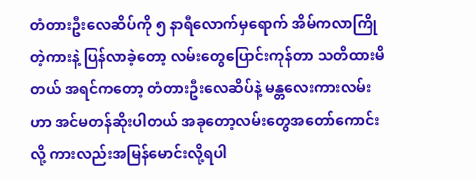တံတားဦးလေဆိပ်ကို ၅ နာရီလောက်မှရောက် အိမ်ကလာကြိုတဲ့ကားနဲ့ ပြန်လာခဲ့တော့ လမ်းတွေပြောင်းကုန်တာ သတိထားမိတယ် အရင်ကတော့ တံတားဦးလေဆိပ်နဲ့ မန္တလေးကားလမ်းဟာ အင်မတန်ဆိုးပါတယ် အခုတော့လမ်းတွေအတော်ကောင်းလို့ ကားလည်းအမြန်မောင်းလို့ရပါ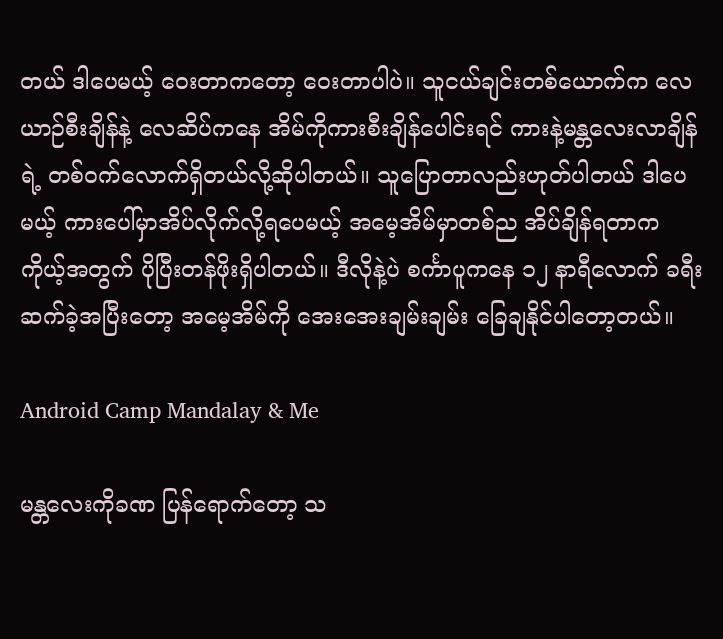တယ် ဒါပေမယ့် ဝေးတာကတော့ ဝေးတာပါပဲ။ သူငယ်ချင်းတစ်ယောက်က လေယာဉ်စီးချိန်နဲ့ လေဆိပ်ကနေ အိမ်ကိုကားစီးချိန်ပေါင်းရင် ကားနဲ့မန္တလေးလာချိန်ရဲ့ တစ်ဝက်လောက်ရှိတယ်လို့ဆိုပါတယ်။ သူပြောတာလည်းဟုတ်ပါတယ် ဒါပေမယ့် ကားပေါ်မှာအိပ်လိုက်လို့ရပေမယ့် အမေ့အိမ်မှာတစ်ည အိပ်ချိန်ရတာက ကိုယ့်အတွက် ပိုပြီးတန်ဖိုးရှိပါတယ်။ ဒီလိုနဲ့ပဲ စင်္ကာပူကနေ ၁၂ နာရီလောက် ခရီးဆက်ခဲ့အပြီးတော့ အမေ့အိမ်ကို အေးအေးချမ်းချမ်း ခြေချနိုင်ပါတော့တယ်။

Android Camp Mandalay & Me

မန္တလေးကိုခဏ ပြန်ရောက်တော့ သ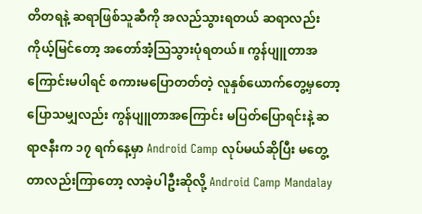တိတရနဲ့ ဆရာဖြစ်သူဆီကို အလည်သွားရတယ် ဆရာလည်း ကိုယ့်မြင်တော့ အတော်အံ့ဩသွားပုံရတယ်။ ကွန်ပျူတာအကြောင်းမပါရင် စကားမပြောတတ်တဲ့ လူနှစ်ယောက်တွေ့မှတော့ ပြောသမျှလည်း ကွန်ပျူတာအကြောင်း မပြတ်ပြောရင်းနဲ့ ဆရာဇနီးက ၁၇ ရက်နေ့မှာ Android Camp လုပ်မယ်ဆိုပြီး မတွေ့တာလည်းကြာတော့ လာခဲ့ပါဦးဆိုလို့ Android Camp Mandalay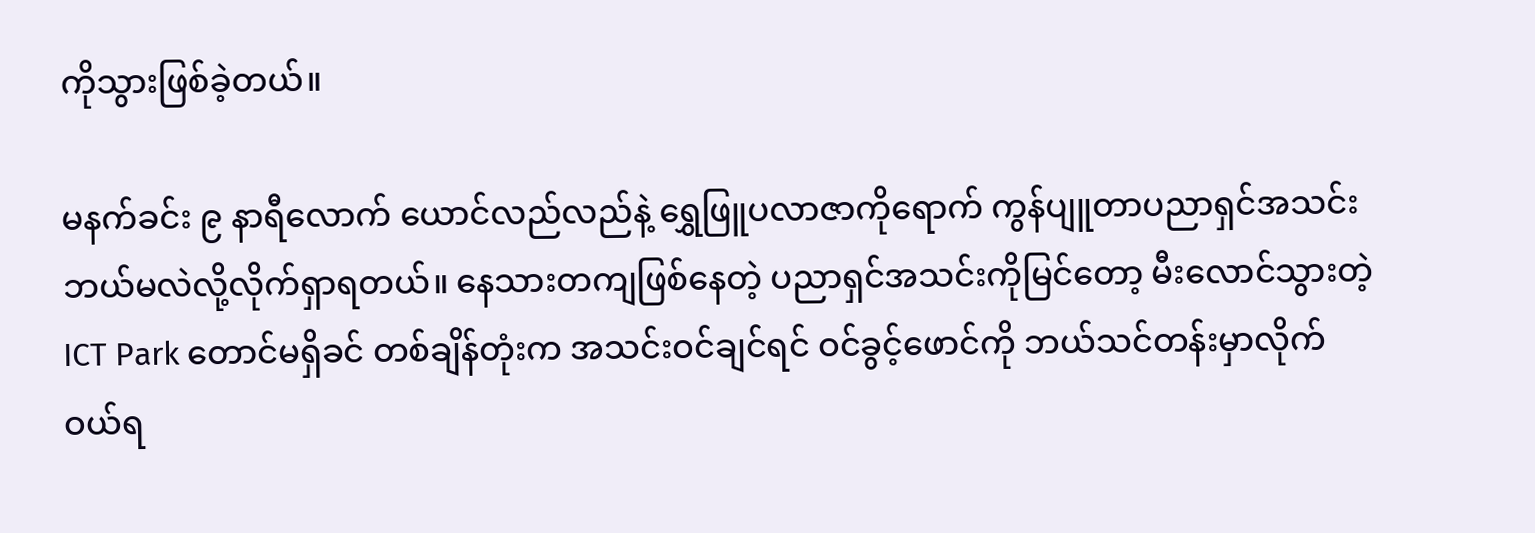ကိုသွားဖြစ်ခဲ့တယ်။

မနက်ခင်း ၉ နာရီလောက် ယောင်လည်လည်နဲ့ ရွှေဖြူပလာဇာကိုရောက် ကွန်ပျူတာပညာရှင်အသင်း ဘယ်မလဲလို့လိုက်ရှာရတယ်။ နေသားတကျဖြစ်နေတဲ့ ပညာရှင်အသင်းကိုမြင်တော့ မီးလောင်သွားတဲ့ ICT Park တောင်မရှိခင် တစ်ချိန်တုံးက အသင်းဝင်ချင်ရင် ဝင်ခွင့်ဖောင်ကို ဘယ်သင်တန်းမှာလိုက် ဝယ်ရ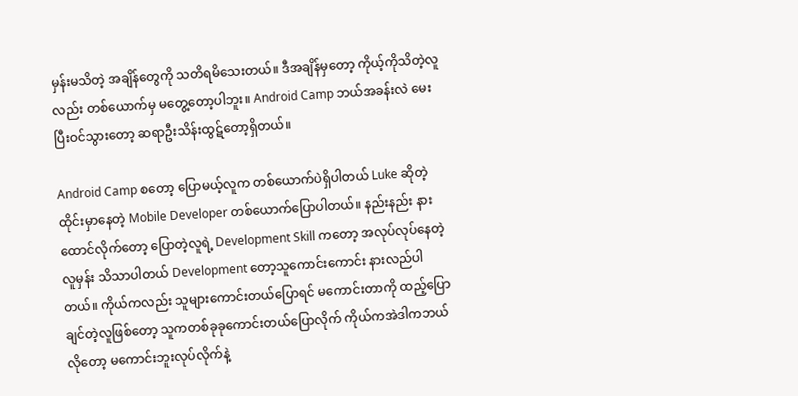မှန်းမသိတဲ့ အချိန်တွေကို သတိရမိသေးတယ်။ ဒီအချိန်မှတော့ ကိုယ့်ကိုသိတဲ့လူလည်း တစ်ယောက်မှ မတွေ့တော့ပါဘူး။ Android Camp ဘယ်အခန်းလဲ မေးပြီးဝင်သွားတော့ ဆရာဦးသိန်းထွဋ်တော့ရှိတယ်။

Android Camp စတော့ ပြောမယ့်လူက တစ်ယောက်ပဲရှိပါတယ် Luke ဆိုတဲ့ ထိုင်းမှာနေတဲ့ Mobile Developer တစ်ယောက်ပြောပါတယ်။ နည်းနည်း နားထောင်လိုက်တော့ ပြောတဲ့လူရဲ့ Development Skill ကတော့ အလုပ်လုပ်နေတဲ့လူမှန်း သိသာပါတယ် Development တော့သူကောင်းကောင်း နားလည်ပါတယ်။ ကိုယ်ကလည်း သူများကောင်းတယ်ပြောရင် မကောင်းတာကို ထည့်ပြောချင်တဲ့လူဖြစ်တော့ သူကတစ်ခုခုကောင်းတယ်ပြောလိုက် ကိုယ်ကအဲဒါကဘယ်လိုတော့ မကောင်းဘူးလုပ်လိုက်နဲ့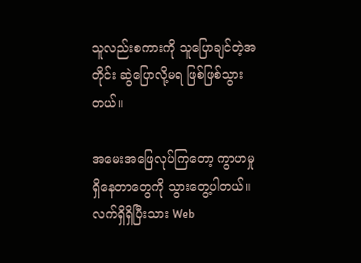သူလည်းစကားကို သူပြောချင်တဲ့အတိုင်း ဆွဲပြောလို့မရ ဖြစ်ဖြစ်သွားတယ်။

အမေးအဖြေလုပ်ကြတော့ ကွာဟမှုရှိနေတာတွေကို သွားတွေ့ပါတယ်။ လက်ရှိရှိပြီးသား Web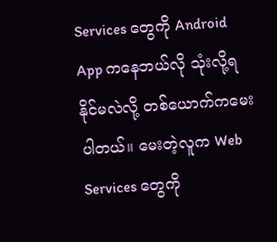Services တွေကို Android App ကနေဘယ်လို သုံးလို့ရနိုင်မလဲလို့ တစ်ယောက်ကမေးပါတယ်။ မေးတဲ့လူက Web Services တွေကို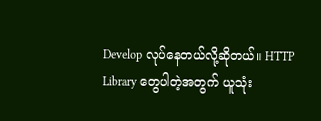Develop လုပ်နေတယ်လို့ဆိုတယ်။ HTTP Library တွေပါတဲ့အတွက် ယူသုံး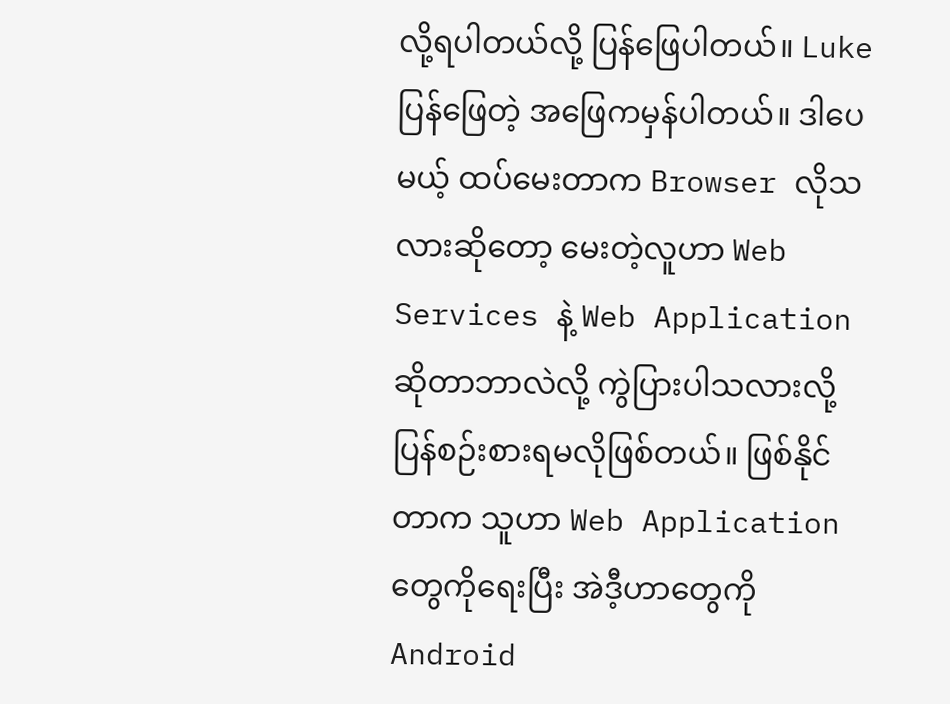လို့ရပါတယ်လို့ ပြန်ဖြေပါတယ်။ Luke ပြန်ဖြေတဲ့ အဖြေကမှန်ပါတယ်။ ဒါပေမယ့် ထပ်မေးတာက Browser လိုသလားဆိုတော့ မေးတဲ့လူဟာ Web Services နဲ့ Web Application ဆိုတာဘာလဲလို့ ကွဲပြားပါသလားလို့ ပြန်စဉ်းစားရမလိုဖြစ်တယ်။ ဖြစ်နိုင်တာက သူဟာ Web Application တွေကိုရေးပြီး အဲဒီ့ဟာတွေကို Android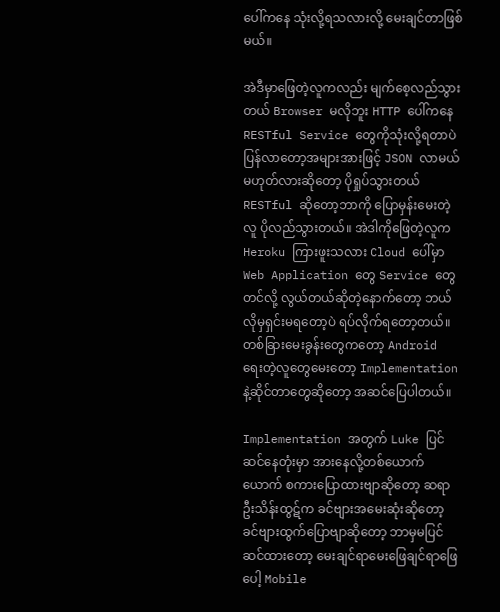ပေါ်ကနေ သုံးလို့ရသလားလို့ မေးချင်တာဖြစ်မယ်။

အဲဒီမှာဖြေတဲ့လူကလည်း မျက်စေ့လည်သွားတယ် Browser မလိုဘူး HTTP ပေါ်ကနေ RESTful Service တွေကိုသုံးလို့ရတာပဲ ပြန်လာတော့အများအားဖြင့် JSON လာမယ်မဟုတ်လားဆိုတော့ ပိုရှုပ်သွားတယ် RESTful ဆိုတော့ဘာကို ပြောမှန်းမေးတဲ့လူ ပိုလည်သွားတယ်။ အဲဒါကိုဖြေတဲ့လူက Heroku ကြားဖူးသလား Cloud ပေါ်မှာ Web Application တွေ Service တွေတင်လို့ လွယ်တယ်ဆိုတဲ့နောက်တော့ ဘယ်လိုမှရှင်းမရတော့ပဲ ရပ်လိုက်ရတော့တယ်။ တစ်ခြားမေးခွန်းတွေကတော့ Android ရေးတဲ့လူတွေမေးတော့ Implementation နဲ့ဆိုင်တာတွေဆိုတော့ အဆင်ပြေပါတယ်။

Implementation အတွက် Luke ပြင်ဆင်နေတုံးမှာ အားနေလို့တစ်ယောက်ယောက် စကားပြောထားဗျာဆိုတော့ ဆရာဦးသိန်းထွဋ်က ခင်ဗျားအမေးဆုံးဆိုတော့ ခင်ဗျားထွက်ပြောဗျာဆိုတော့ ဘာမှမပြင်ဆင်ထားတော့ မေးချင်ရာမေးဖြေချင်ရာဖြေပေါ့ Mobile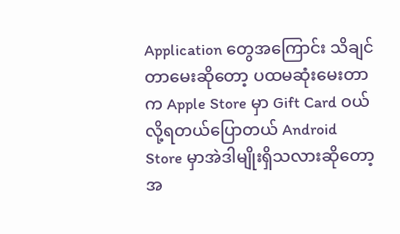Application တွေအကြောင်း သိချင်တာမေးဆိုတော့ ပထမဆုံးမေးတာက Apple Store မှာ Gift Card ဝယ်လို့ရတယ်ပြောတယ် Android Store မှာအဲဒါမျိုးရှိသလားဆိုတော့ အ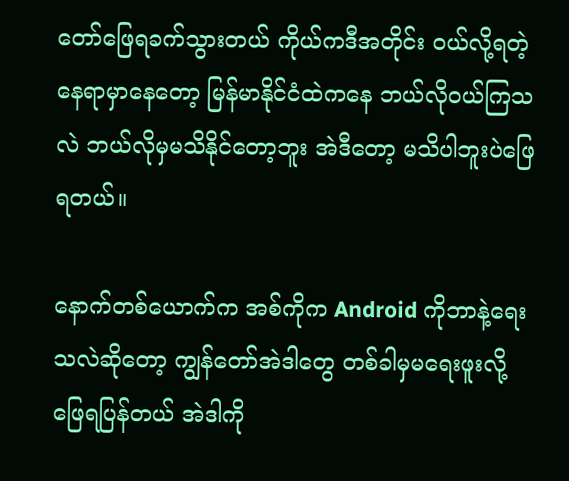တော်ဖြေရခက်သွားတယ် ကိုယ်ကဒီအတိုင်း ဝယ်လို့ရတဲ့နေရာမှာနေတော့ မြန်မာနိုင်ငံထဲကနေ ဘယ်လိုဝယ်ကြသလဲ ဘယ်လိုမှမသိနိုင်တော့ဘူး အဲဒီတော့ မသိပါဘူးပဲဖြေရတယ်။

နောက်တစ်ယောက်က အစ်ကိုက Android ကိုဘာနဲ့ရေးသလဲဆိုတော့ ကျွန်တော်အဲဒါတွေ တစ်ခါမှမရေးဖူးလို့ ဖြေရပြန်တယ် အဲဒါကို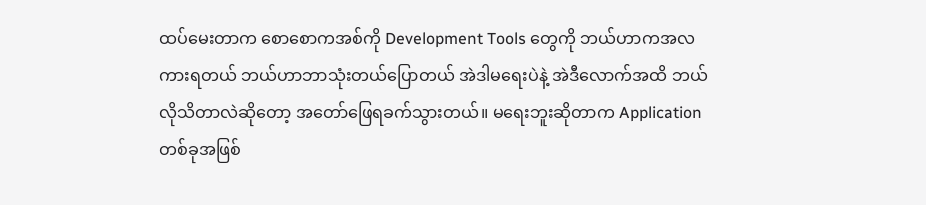ထပ်မေးတာက စောစောကအစ်ကို Development Tools တွေကို ဘယ်ဟာကအလကားရတယ် ဘယ်ဟာဘာသုံးတယ်ပြောတယ် အဲဒါမရေးပဲနဲ့ အဲဒီလောက်အထိ ဘယ်လိုသိတာလဲဆိုတော့ အတော်ဖြေရခက်သွားတယ်။ မရေးဘူးဆိုတာက Application တစ်ခုအဖြစ်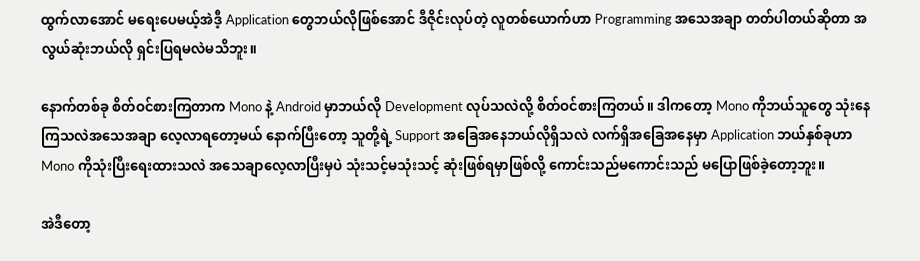ထွက်လာအောင် မရေးပေမယ့်အဲဒီ့ Application တွေဘယ်လိုဖြစ်အောင် ဒီဇိုင်းလုပ်တဲ့ လူတစ်ယောက်ဟာ Programming အသေအချာ တတ်ပါတယ်ဆိုတာ အလွယ်ဆုံးဘယ်လို ရှင်းပြရမလဲမသိဘူး။

နောက်တစ်ခု စိတ်ဝင်စားကြတာက Mono နဲ့ Android မှာဘယ်လို Development လုပ်သလဲလို့ စိတ်ဝင်စားကြတယ်။ ဒါကတော့ Mono ကိုဘယ်သူတွေ သုံးနေကြသလဲအသေအချာ လေ့လာရတော့မယ် နောက်ပြီးတော့ သူတို့ရဲ့ Support အခြေအနေဘယ်လိုရှိသလဲ လက်ရှိအခြေအနေမှာ Application ဘယ်နှစ်ခုဟာ Mono ကိုသုံးပြီးရေးထားသလဲ အသေချာလေ့လာပြီးမှပဲ သုံးသင့်မသုံးသင့် ဆုံးဖြစ်ရမှာဖြစ်လို့ ကောင်းသည်မကောင်းသည် မပြောဖြစ်ခဲ့တော့ဘူး။

အဲဒီတော့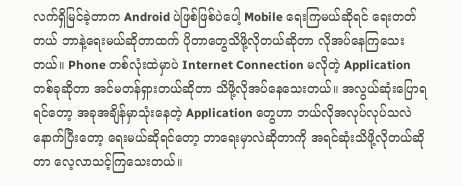လက်ရှိမြင်ခဲ့တာက Android ပဲဖြစ်ဖြစ်ပဲပေါ့ Mobile ရေးကြမယ်ဆိုရင် ရေးတတ်တယ် ဘာနဲ့ရေးမယ်ဆိုတာထက် ပိုတာတွေသိဖို့လိုတယ်ဆိုတာ လိုအပ်နေကြသေးတယ်။ Phone တစ်လုံးထဲမှာပဲ Internet Connection မလိုတဲ့ Application တစ်ခုဆိုတာ အင်မတန်ရှားတယ်ဆိုတာ သိဖို့လိုအပ်နေသေးတယ်။ အလွယ်ဆုံးပြောရရင်တော့ အခုအချိန်မှာသုံးနေတဲ့ Application တွေဟာ ဘယ်လိုအလုပ်လုပ်သလဲ နောက်ပြီးတော့ ရေးမယ်ဆိုရင်တော့ ဘာရေးမှာလဲဆိုတာကို အရင်ဆုံးသိဖို့လိုတယ်ဆိုတာ လေ့လာသင့်ကြသေးတယ်။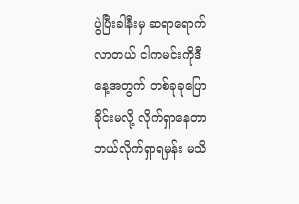ပွဲပြီးခါနီးမှ ဆရာရောက်လာတယ် ငါကမင်းကိုဒီနေ့အတွက် တစ်ခုခုပြောခိုင်းမလို့ လိုက်ရှာနေတာ ဘယ်လိုက်ရှာရမှန်း မသိ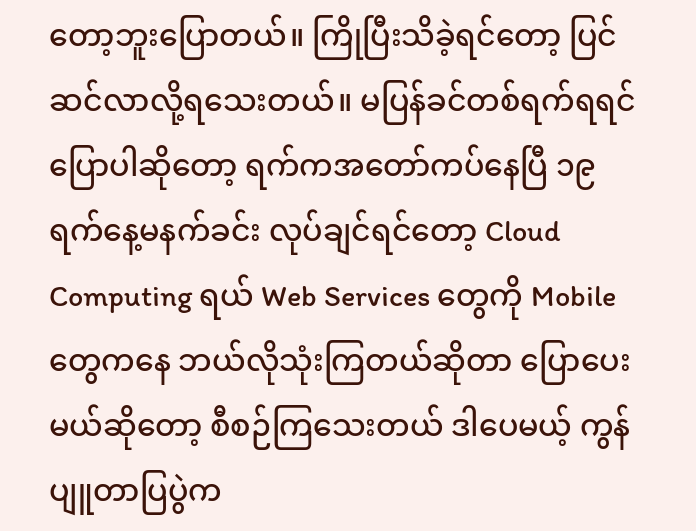တော့ဘူးပြောတယ်။ ကြိုပြီးသိခဲ့ရင်တော့ ပြင်ဆင်လာလို့ရသေးတယ်။ မပြန်ခင်တစ်ရက်ရရင် ပြောပါဆိုတော့ ရက်ကအတော်ကပ်နေပြီ ၁၉ ရက်နေ့မနက်ခင်း လုပ်ချင်ရင်တော့ Cloud Computing ရယ် Web Services တွေကို Mobile တွေကနေ ဘယ်လိုသုံးကြတယ်ဆိုတာ ပြောပေးမယ်ဆိုတော့ စီစဉ်ကြသေးတယ် ဒါပေမယ့် ကွန်ပျူတာပြပွဲက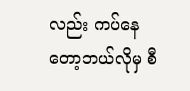လည်း ကပ်နေတော့ဘယ်လိုမှ စီ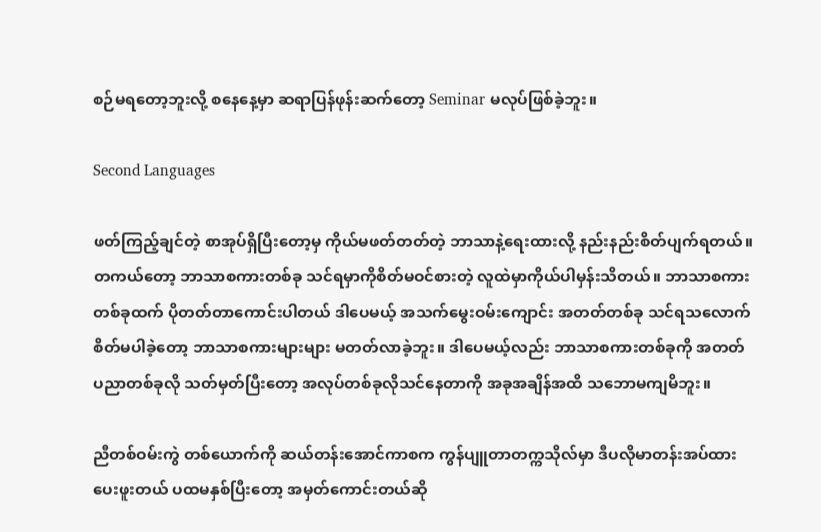စဉ်မရတော့ဘူးလို့ စနေနေ့မှာ ဆရာပြန်ဖုန်းဆက်တော့ Seminar မလုပ်ဖြစ်ခဲ့ဘူး။

Second Languages

ဖတ်ကြည့်ချင်တဲ့ စာအုပ်ရှိပြီးတော့မှ ကိုယ်မဖတ်တတ်တဲ့ ဘာသာနဲ့ရေးထားလို့ နည်းနည်းစိတ်ပျက်ရတယ်။ တကယ်တော့ ဘာသာစကားတစ်ခု သင်ရမှာကိုစိတ်မဝင်စားတဲ့ လူထဲမှာကိုယ်ပါမှန်းသိတယ်။ ဘာသာစကားတစ်ခုထက် ပိုတတ်တာကောင်းပါတယ် ဒါပေမယ့် အသက်မွေးဝမ်းကျောင်း အတတ်တစ်ခု သင်ရသလောက် စိတ်မပါခဲ့တော့ ဘာသာစကားများများ မတတ်လာခဲ့ဘူး။ ဒါပေမယ့်လည်း ဘာသာစကားတစ်ခုကို အတတ်ပညာတစ်ခုလို သတ်မှတ်ပြီးတော့ အလုပ်တစ်ခုလိုသင်နေတာကို အခုအချိန်အထိ သဘောမကျမိဘူး။

ညီတစ်ဝမ်းကွဲ တစ်ယောက်ကို ဆယ်တန်းအောင်ကာစက ကွန်ပျူတာတက္ကသိုလ်မှာ ဒီပလိုမာတန်းအပ်ထားပေးဖူးတယ် ပထမနှစ်ပြီးတော့ အမှတ်ကောင်းတယ်ဆို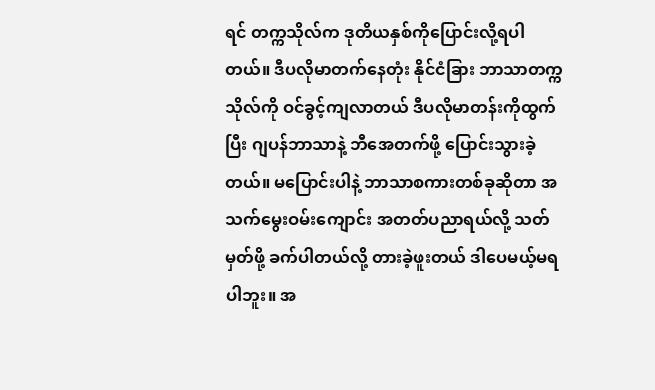ရင် တက္ကသိုလ်က ဒုတိယနှစ်ကိုပြောင်းလို့ရပါတယ်။ ဒီပလိုမာတက်နေတုံး နိုင်ငံခြား ဘာသာတက္ကသိုလ်ကို ဝင်ခွင့်ကျလာတယ် ဒီပလိုမာတန်းကိုထွက်ပြီး ဂျပန်ဘာသာနဲ့ ဘီအေတက်ဖို့ ပြောင်းသွားခဲ့တယ်။ မပြောင်းပါနဲ့ ဘာသာစကားတစ်ခုဆိုတာ အသက်မွေးဝမ်းကျောင်း အတတ်ပညာရယ်လို့ သတ်မှတ်ဖို့ ခက်ပါတယ်လို့ တားခဲ့ဖူးတယ် ဒါပေမယ့်မရပါဘူး။ အ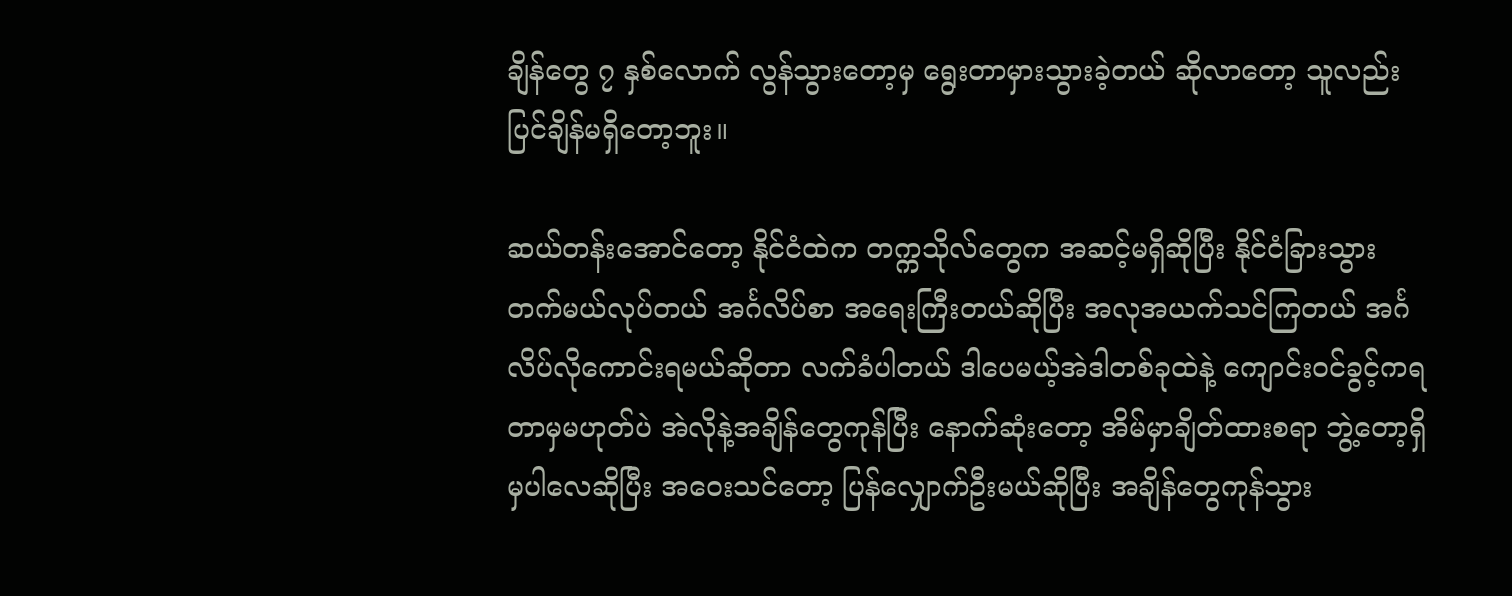ချိန်တွေ ၇ နှစ်လောက် လွန်သွားတော့မှ ရွေးတာမှားသွားခဲ့တယ် ဆိုလာတော့ သူလည်းပြင်ချိန်မရှိတော့ဘူး။

ဆယ်တန်းအောင်တော့ နိုင်ငံထဲက တက္ကသိုလ်တွေက အဆင့်မရှိဆိုပြီး နိုင်ငံခြားသွား တက်မယ်လုပ်တယ် အင်္ဂလိပ်စာ အရေးကြီးတယ်ဆိုပြီး အလုအယက်သင်ကြတယ် အင်္ဂလိပ်လိုကောင်းရမယ်ဆိုတာ လက်ခံပါတယ် ဒါပေမယ့်အဲဒါတစ်ခုထဲနဲ့ ကျောင်းဝင်ခွင့်ကရတာမှမဟုတ်ပဲ အဲလိုနဲ့အချိန်တွေကုန်ပြီး နောက်ဆုံးတော့ အိမ်မှာချိတ်ထားစရာ ဘွဲ့တော့ရှိမှပါလေဆိုပြီး အဝေးသင်တော့ ပြန်လျှောက်ဦးမယ်ဆိုပြီး အချိန်တွေကုန်သွား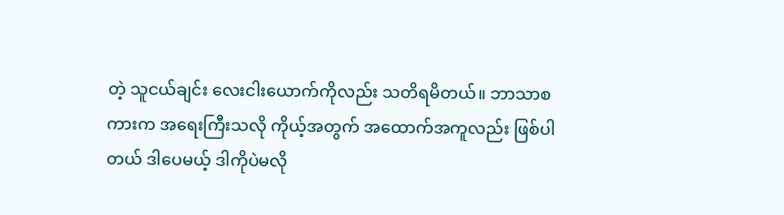တဲ့ သူငယ်ချင်း လေးငါးယောက်ကိုလည်း သတိရမိတယ်။ ဘာသာစကားက အရေးကြီးသလို ကိုယ့်အတွက် အထောက်အကူလည်း ဖြစ်ပါတယ် ဒါပေမယ့် ဒါကိုပဲမလို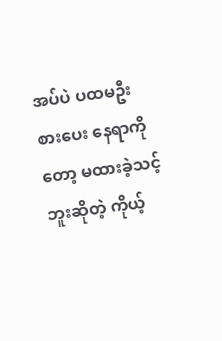အပ်ပဲ ပထမဦးစားပေး နေရာကိုတော့ မထားခဲ့သင့်ဘူးဆိုတဲ့ ကိုယ့်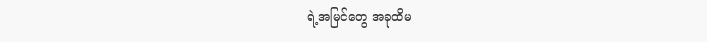ရဲ့အမြင်တွေ အခုထိမ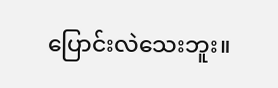ပြောင်းလဲသေးဘူး။